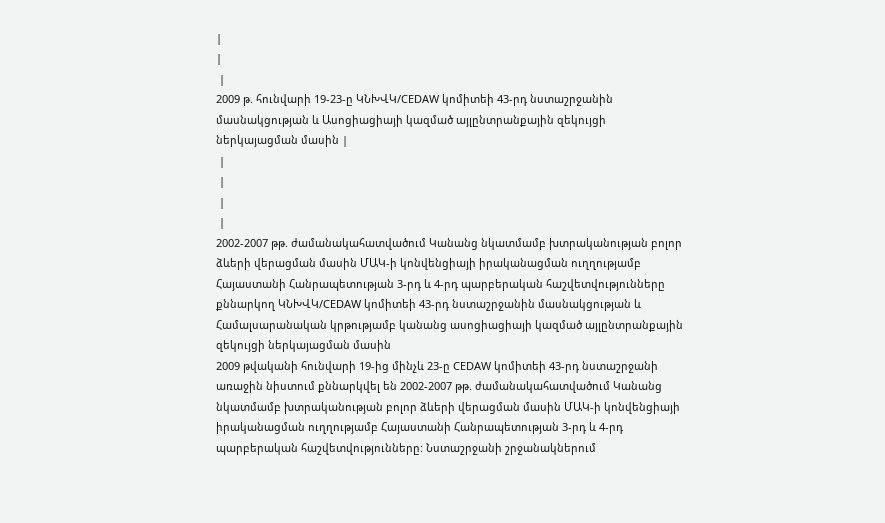|
|
 |
2009 թ. հունվարի 19-23-ը ԿՆԽՎԿ/CEDAW կոմիտեի 43-րդ նստաշրջանին մասնակցության և Ասոցիացիայի կազմած այլընտրանքային զեկույցի ներկայացման մասին |
 |
 |
 |
 |
2002-2007 թթ. ժամանակահատվածում Կանանց նկատմամբ խտրականության բոլոր ձևերի վերացման մասին ՄԱԿ-ի կոնվենցիայի իրականացման ուղղությամբ Հայաստանի Հանրապետության 3-րդ և 4-րդ պարբերական հաշվետվությունները քննարկող ԿՆԽՎԿ/CEDAW կոմիտեի 43-րդ նստաշրջանին մասնակցության և Համալսարանական կրթությամբ կանանց ասոցիացիայի կազմած այլընտրանքային զեկույցի ներկայացման մասին
2009 թվականի հունվարի 19-ից մինչև 23-ը CEDAW կոմիտեի 43-րդ նստաշրջանի առաջին նիստում քննարկվել են 2002-2007 թթ. ժամանակահատվածում Կանանց նկատմամբ խտրականության բոլոր ձևերի վերացման մասին ՄԱԿ-ի կոնվենցիայի իրականացման ուղղությամբ Հայաստանի Հանրապետության 3-րդ և 4-րդ պարբերական հաշվետվությունները: Նստաշրջանի շրջանակներում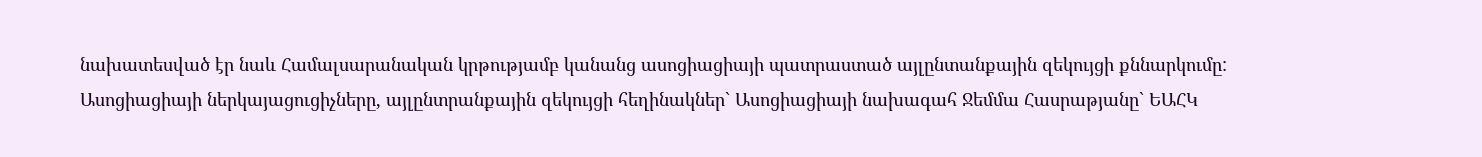նախատեսված էր նաև Համալսարանական կրթությամբ կանանց ասոցիացիայի պատրաստած այլընտանքային զեկույցի քննարկումը: Ասոցիացիայի ներկայացուցիչները, այլընտրանքային զեկույցի հեղինակներ` Ասոցիացիայի նախագահ Ջեմմա Հասրաթյանը` ԵԱՀԿ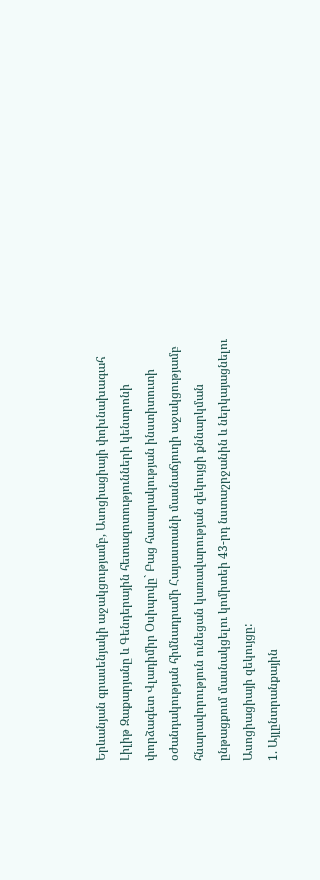Երևանյան գրասենյակի աջակցությամբ, Ասոցիացիայի փոխնախագահ Լիլիթ Զաքարյանը և Գենդերային հետազոտությունների կենտրոնի փորձագետ Վլադիմիր Օսիպովը` Բաց հասարակության ինստիտուտի օժանդակության հիմնադրամի Հայաստանի մասնաճյուղի աջակցությամբ հնարավորություն ունեցան կառավարության զեկույցի քննարկման ընթացքում մասնակցելու կոմիտեի 43-րդ նստաշրջանին և ներկայացնելու Ասոցիացիայի զեկույցը:
1. Այլընտրանքային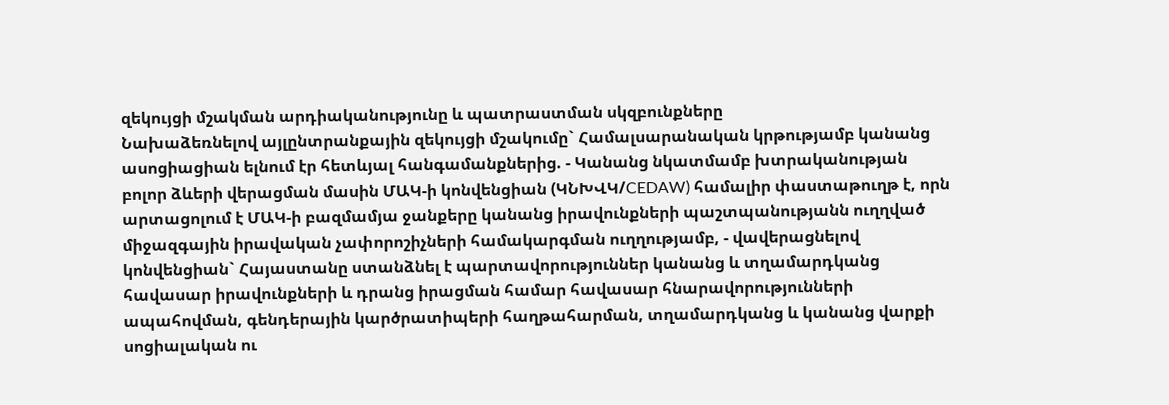զեկույցի մշակման արդիականությունը և պատրաստման սկզբունքները
Նախաձեռնելով այլընտրանքային զեկույցի մշակումը` Համալսարանական կրթությամբ կանանց ասոցիացիան ելնում էր հետևյալ հանգամանքներից. - Կանանց նկատմամբ խտրականության բոլոր ձևերի վերացման մասին ՄԱԿ-ի կոնվենցիան (ԿՆԽՎԿ/CEDAW) համալիր փաստաթուղթ է, որն արտացոլում է ՄԱԿ-ի բազմամյա ջանքերը կանանց իրավունքների պաշտպանությանն ուղղված միջազգային իրավական չափորոշիչների համակարգման ուղղությամբ, - վավերացնելով կոնվենցիան` Հայաստանը ստանձնել է պարտավորություններ կանանց և տղամարդկանց հավասար իրավունքների և դրանց իրացման համար հավասար հնարավորությունների ապահովման, գենդերային կարծրատիպերի հաղթահարման, տղամարդկանց և կանանց վարքի սոցիալական ու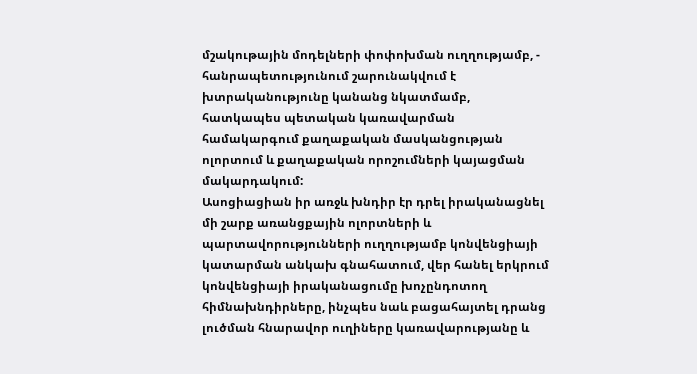մշակութային մոդելների փոփոխման ուղղությամբ, - հանրապետությունում շարունակվում է խտրականությունը կանանց նկատմամբ, հատկապես պետական կառավարման համակարգում քաղաքական մասկանցության ոլորտում և քաղաքական որոշումների կայացման մակարդակում:
Ասոցիացիան իր առջև խնդիր էր դրել իրականացնել մի շարք առանցքային ոլորտների և պարտավորությունների ուղղությամբ կոնվենցիայի կատարման անկախ գնահատում, վեր հանել երկրում կոնվենցիայի իրականացումը խոչընդոտող հիմնախնդիրները, ինչպես նաև բացահայտել դրանց լուծման հնարավոր ուղիները կառավարությանը և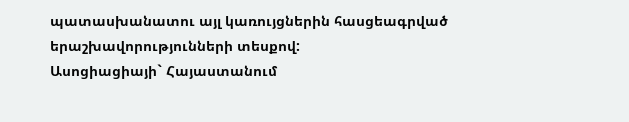պատասխանատու այլ կառույցներին հասցեագրված երաշխավորությունների տեսքով:
Ասոցիացիայի` Հայաստանում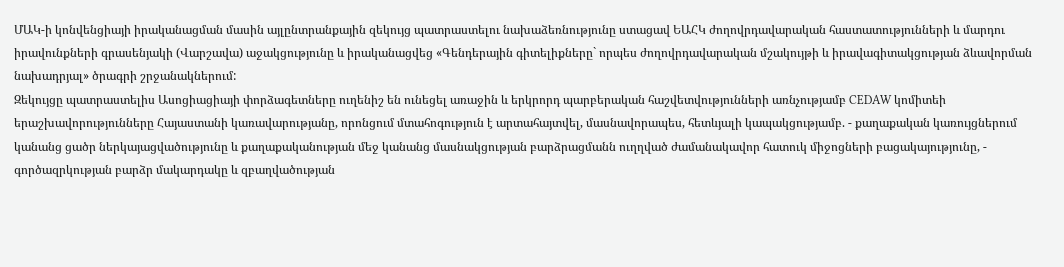ՄԱԿ-ի կոնվենցիայի իրականացման մասին այլընտրանքային զեկույց պատրաստելու նախաձեռնությունը ստացավ ԵԱՀԿ ժողովրդավարական հաստատությունների և մարդու իրավունքների գրասենյակի (Վարշավա) աջակցությունը և իրականացվեց «Գենդերային գիտելիքները` որպես ժողովրդավարական մշակույթի և իրավագիտակցության ձևավորման նախադրյալ» ծրագրի շրջանակներում:
Զեկույցը պատրաստելիս Ասոցիացիայի փորձագետները ուղենիշ են ունեցել առաջին և երկրորդ պարբերական հաշվետվությունների առնչությամբ CEDAW կոմիտեի երաշխավորությունները Հայաստանի կառավարությանը, որոնցում մտահոգություն է արտահայտվել, մասնավորապես, հետևյալի կապակցությամբ. - քաղաքական կառույցներում կանանց ցածր ներկայացվածությունը և քաղաքականության մեջ կանանց մասնակցության բարձրացմանն ուղղված ժամանակավոր հատուկ միջոցների բացակայությունը, - գործազրկության բարձր մակարդակը և զբաղվածության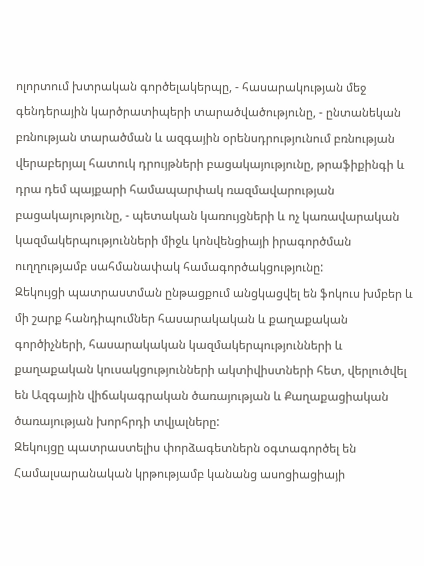ոլորտում խտրական գործելակերպը, - հասարակության մեջ գենդերային կարծրատիպերի տարածվածությունը, - ընտանեկան բռնության տարածման և ազգային օրենսդրությունում բռնության վերաբերյալ հատուկ դրույթների բացակայությունը, թրաֆիքինգի և դրա դեմ պայքարի համապարփակ ռազմավարության բացակայությունը, - պետական կառույցների և ոչ կառավարական կազմակերպությունների միջև կոնվենցիայի իրագործման ուղղությամբ սահմանափակ համագործակցությունը:
Զեկույցի պատրաստման ընթացքում անցկացվել են ֆոկուս խմբեր և մի շարք հանդիպումներ հասարակական և քաղաքական գործիչների, հասարակական կազմակերպությունների և քաղաքական կուսակցությունների ակտիվիստների հետ, վերլուծվել են Ազգային վիճակագրական ծառայության և Քաղաքացիական ծառայության խորհրդի տվյալները:
Զեկույցը պատրաստելիս փորձագետներն օգտագործել են Համալսարանական կրթությամբ կանանց ասոցիացիայի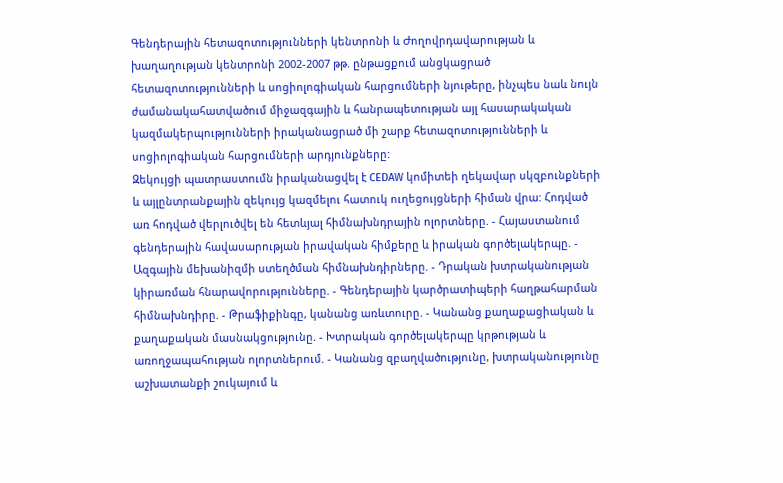Գենդերային հետազոտությունների կենտրոնի և Ժողովրդավարության և խաղաղության կենտրոնի 2002-2007 թթ. ընթացքում անցկացրած հետազոտությունների և սոցիոլոգիական հարցումների նյութերը, ինչպես նաև նույն ժամանակահատվածում միջազգային և հանրապետության այլ հասարակական կազմակերպությունների իրականացրած մի շարք հետազոտությունների և սոցիոլոգիական հարցումների արդյունքները:
Զեկույցի պատրաստումն իրականացվել է CEDAW կոմիտեի ղեկավար սկզբունքների և այլընտրանքային զեկույց կազմելու հատուկ ուղեցույցների հիման վրա: Հոդված առ հոդված վերլուծվել են հետևյալ հիմնախնդրային ոլորտները. - Հայաստանում գենդերային հավասարության իրավական հիմքերը և իրական գործելակերպը. - Ազգային մեխանիզմի ստեղծման հիմնախնդիրները. - Դրական խտրականության կիրառման հնարավորությունները. - Գենդերային կարծրատիպերի հաղթահարման հիմնախնդիրը. - Թրաֆիքինգը, կանանց առևտուրը. - Կանանց քաղաքացիական և քաղաքական մասնակցությունը. - Խտրական գործելակերպը կրթության և առողջապահության ոլորտներում. - Կանանց զբաղվածությունը, խտրականությունը աշխատանքի շուկայում և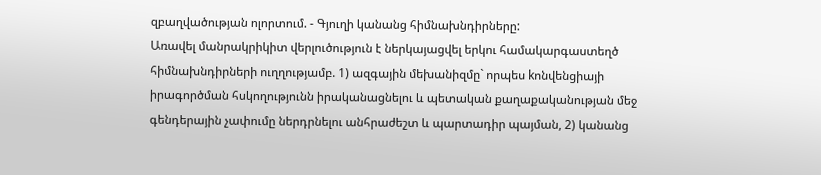զբաղվածության ոլորտում. - Գյուղի կանանց հիմնախնդիրները:
Առավել մանրակրիկիտ վերլուծություն է ներկայացվել երկու համակարգաստեղծ հիմնախնդիրների ուղղությամբ. 1) ազգային մեխանիզմը` որպես kոնվենցիայի իրագործման հսկողությունն իրականացնելու և պետական քաղաքականության մեջ գենդերային չափումը ներդրնելու անհրաժեշտ և պարտադիր պայման, 2) կանանց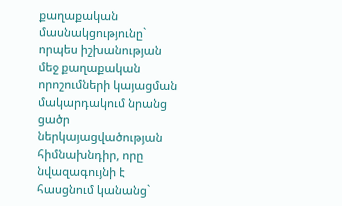քաղաքական մասնակցությունը` որպես իշխանության մեջ քաղաքական որոշումների կայացման մակարդակում նրանց ցածր ներկայացվածության հիմնախնդիր, որը նվազագույնի է հասցնում կանանց`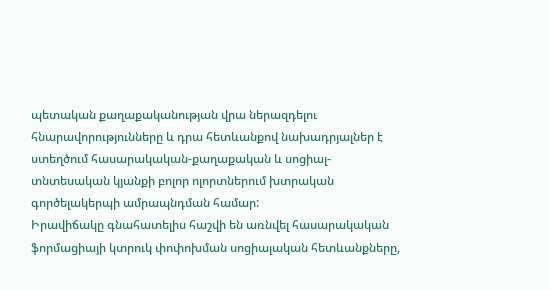պետական քաղաքականության վրա ներազդելու հնարավորությունները և դրա հետևանքով նախադրյալներ է ստեղծում հասարակական-քաղաքական և սոցիալ-տնտեսական կյանքի բոլոր ոլորտներում խտրական գործելակերպի ամրապնդման համար:
Իրավիճակը գնահատելիս հաշվի են առնվել հասարակական ֆորմացիայի կտրուկ փոփոխման սոցիալական հետևանքները,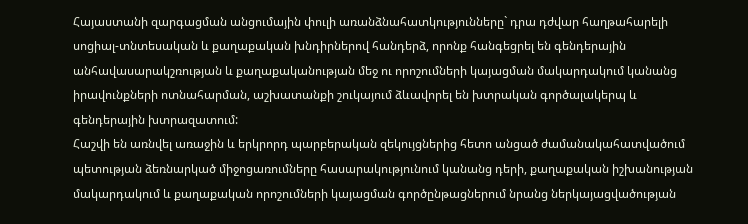Հայաստանի զարգացման անցումային փուլի առանձնահատկությունները` դրա դժվար հաղթահարելի սոցիալ-տնտեսական և քաղաքական խնդիրներով հանդերձ, որոնք հանգեցրել են գենդերային անհավասարակշռության և քաղաքականության մեջ ու որոշումների կայացման մակարդակում կանանց իրավունքների ոտնահարման, աշխատանքի շուկայում ձևավորել են խտրական գործալակերպ և գենդերային խտրազատում:
Հաշվի են առնվել առաջին և երկրորդ պարբերական զեկույցներից հետո անցած ժամանակահատվածում պետության ձեռնարկած միջոցառումները հասարակությունում կանանց դերի, քաղաքական իշխանության մակարդակում և քաղաքական որոշումների կայացման գործընթացներում նրանց ներկայացվածության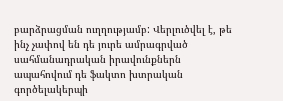բարձրացման ուղղությամբ: Վերլուծվել է, թե ինչ չափով են դե յուրե ամրագրված սահմանադրական իրավունքներն ապահովում դե ֆակտո խտրական գործելակերպի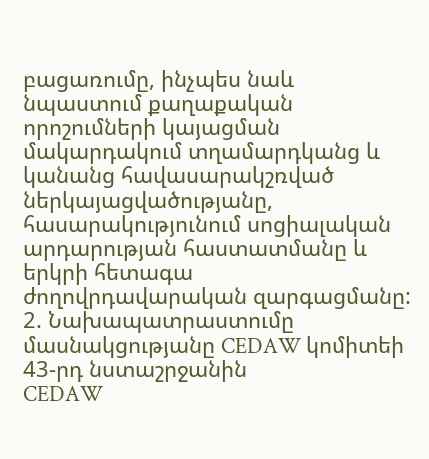բացառումը, ինչպես նաև նպաստում քաղաքական որոշումների կայացման մակարդակում տղամարդկանց և կանանց հավասարակշռված ներկայացվածությանը, հասարակությունում սոցիալական արդարության հաստատմանը և երկրի հետագա ժողովրդավարական զարգացմանը:
2. Նախապատրաստումը մասնակցությանը CEDAW կոմիտեի 43-րդ նստաշրջանին
CEDAW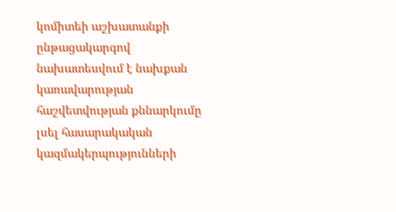կոմիտեի աշխատանքի ընթացակարգով նախատեսվում է նախքան կառավարության հաշվետվության քննարկումը լսել հասարակական կազմակերպությունների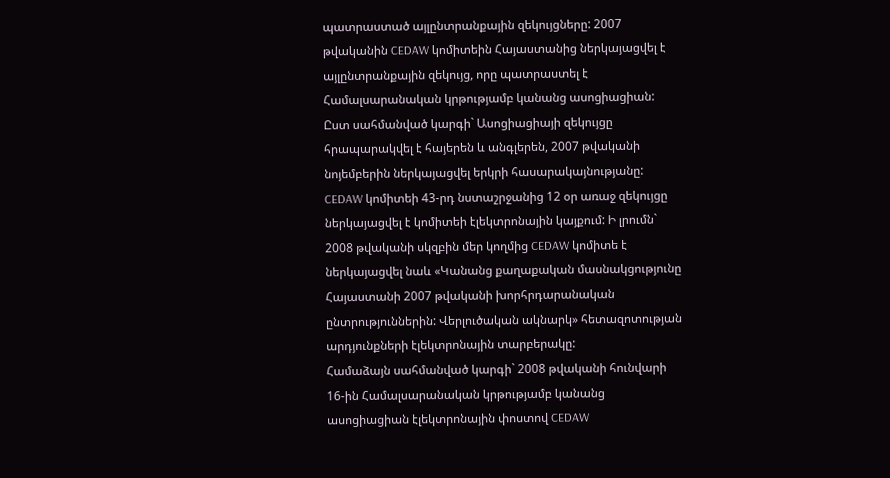պատրաստած այլընտրանքային զեկույցները: 2007 թվականին CEDAW կոմիտեին Հայաստանից ներկայացվել է այլընտրանքային զեկույց, որը պատրաստել է Համալսարանական կրթությամբ կանանց ասոցիացիան: Ըստ սահմանված կարգի` Ասոցիացիայի զեկույցը հրապարակվել է հայերեն և անգլերեն, 2007 թվականի նոյեմբերին ներկայացվել երկրի հասարակայնությանը:
CEDAW կոմիտեի 43-րդ նստաշրջանից 12 օր առաջ զեկույցը ներկայացվել է կոմիտեի էլեկտրոնային կայքում: Ի լրումն` 2008 թվականի սկզբին մեր կողմից CEDAW կոմիտե է ներկայացվել նաև «Կանանց քաղաքական մասնակցությունը Հայաստանի 2007 թվականի խորհրդարանական ընտրություններին: Վերլուծական ակնարկ» հետազոտության արդյունքների էլեկտրոնային տարբերակը:
Համաձայն սահմանված կարգի` 2008 թվականի հունվարի 16-ին Համալսարանական կրթությամբ կանանց ասոցիացիան էլեկտրոնային փոստով CEDAW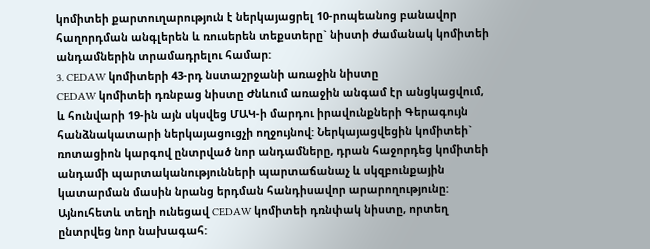կոմիտեի քարտուղարություն է ներկայացրել 10-րոպեանոց բանավոր հաղորդման անգլերեն և ռուսերեն տեքստերը` նիստի ժամանակ կոմիտեի անդամներին տրամադրելու համար:
3. CEDAW կոմիտերի 43-րդ նստաշրջանի առաջին նիստը
CEDAW կոմիտեի դռնբաց նիստը Ժնևում առաջին անգամ էր անցկացվում, և հունվարի 19-ին այն սկսվեց ՄԱԿ-ի մարդու իրավունքների Գերագույն հանձնակատարի ներկայացուցչի ողջույնով: Ներկայացվեցին կոմիտեի` ռոտացիոն կարգով ընտրված նոր անդամները, դրան հաջորդեց կոմիտեի անդամի պարտականությունների պարտաճանաչ և սկզբունքային կատարման մասին նրանց երդման հանդիսավոր արարողությունը:
Այնուհետև տեղի ունեցավ CEDAW կոմիտեի դռնփակ նիստը, որտեղ ընտրվեց նոր նախագահ: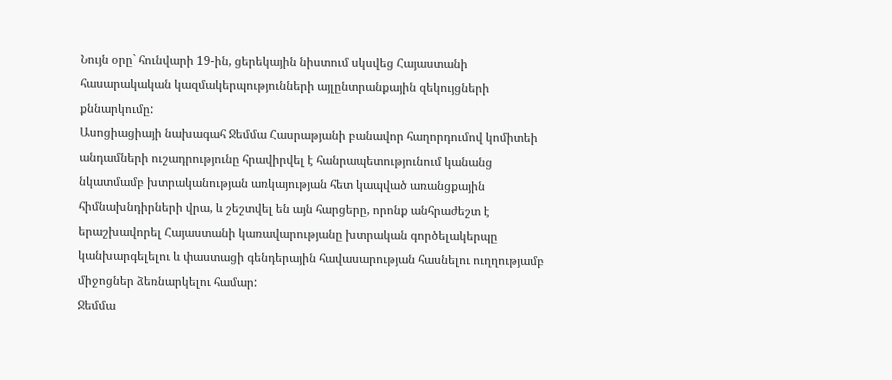Նույն օրը` հունվարի 19-ին, ցերեկային նիստում սկսվեց Հայաստանի հասարակական կազմակերպությունների այլընտրանքային զեկույցների քննարկումը:
Ասոցիացիայի նախագահ Ջեմմա Հասրաթյանի բանավոր հաղորդումով կոմիտեի անդամների ուշադրությունը հրավիրվել է հանրապետությունում կանանց նկատմամբ խտրականության առկայության հետ կապված առանցքային հիմնախնդիրների վրա, և շեշտվել են այն հարցերը, որոնք անհրաժեշտ է երաշխավորել Հայաստանի կառավարությանը խտրական գործելակերպը կանխարգելելու և փաստացի գենդերային հավասարության հասնելու ուղղությամբ միջոցներ ձեռնարկելու համար:
Ջեմմա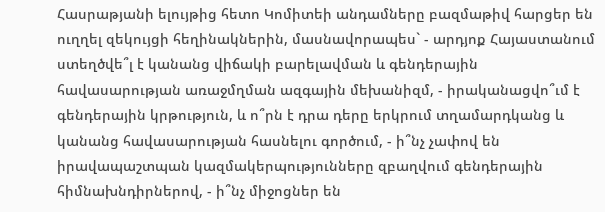Հասրաթյանի ելույթից հետո Կոմիտեի անդամները բազմաթիվ հարցեր են ուղղել զեկույցի հեղինակներին, մասնավորապես` - արդյոք Հայաստանում ստեղծվե՞լ է կանանց վիճակի բարելավման և գենդերային հավասարության առաջմղման ազգային մեխանիզմ, - իրականացվո՞ւմ է գենդերային կրթություն, և ո՞րն է դրա դերը երկրում տղամարդկանց և կանանց հավասարության հասնելու գործում, - ի՞նչ չափով են իրավապաշտպան կազմակերպությունները զբաղվում գենդերային հիմնախնդիրներով, - ի՞նչ միջոցներ են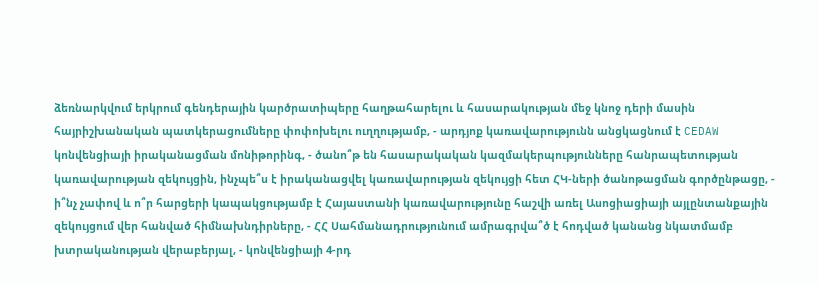ձեռնարկվում երկրում գենդերային կարծրատիպերը հաղթահարելու և հասարակության մեջ կնոջ դերի մասին հայրիշխանական պատկերացումները փոփոխելու ուղղությամբ, - արդյոք կառավարությունն անցկացնում է CEDAW կոնվենցիայի իրականացման մոնիթորինգ, - ծանո՞թ են հասարակական կազմակերպությունները հանրապետության կառավարության զեկույցին, ինչպե՞ս է իրականացվել կառավարության զեկույցի հետ ՀԿ-ների ծանոթացման գործընթացը, - ի՞նչ չափով և ո՞ր հարցերի կապակցությամբ է Հայաստանի կառավարությունը հաշվի առել Ասոցիացիայի այլընտանքային զեկույցում վեր հանված հիմնախնդիրները, - ՀՀ Սահմանադրությունում ամրագրվա՞ծ է հոդված կանանց նկատմամբ խտրականության վերաբերյալ, - կոնվենցիայի 4-րդ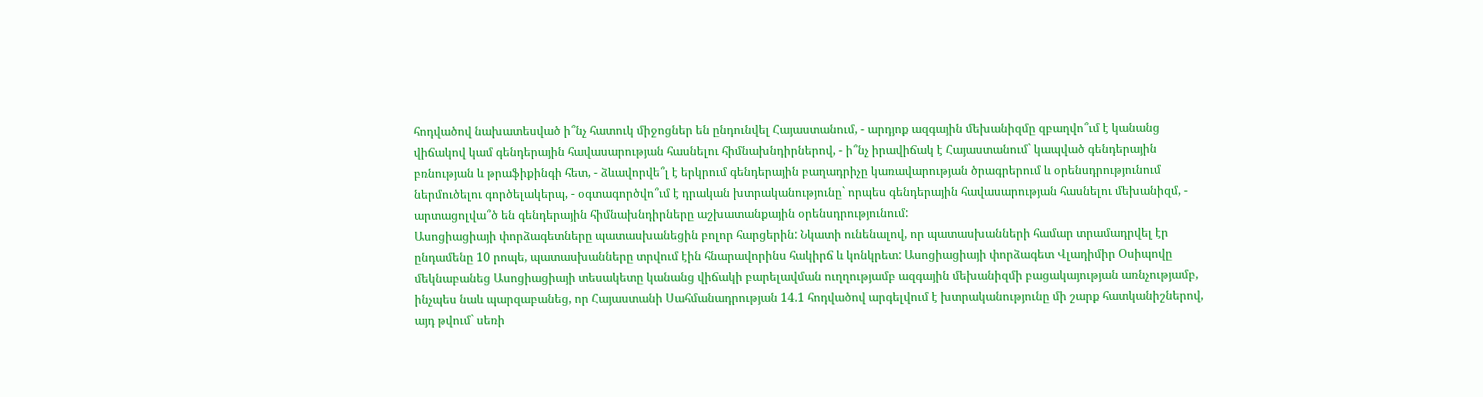հոդվածով նախատեսված ի՞նչ հատուկ միջոցներ են ընդունվել Հայաստանում, - արդյոք ազգային մեխանիզմը զբաղվո՞ւմ է կանանց վիճակով կամ գենդերային հավասարության հասնելու հիմնախնդիրներով, - ի՞նչ իրավիճակ է Հայաստանում` կապված գենդերային բռնության և թրաֆիքինգի հետ, - ձևավորվե՞լ է երկրում գենդերային բաղադրիչը կառավարության ծրագրերում և օրենսդրությունում ներմուծելու գործելակերպ, - օգտագործվո՞ւմ է դրական խտրականությունը` որպես գենդերային հավասարության հասնելու մեխանիզմ, - արտացոլվա՞ծ են գենդերային հիմնախնդիրները աշխատանքային օրենսդրությունում:
Ասոցիացիայի փորձագետները պատասխանեցին բոլոր հարցերին: Նկատի ունենալով, որ պատասխանների համար տրամադրվել էր ընդամենը 10 րոպե, պատասխանները տրվում էին հնարավորինս հակիրճ և կոնկրետ: Ասոցիացիայի փորձագետ Վլադիմիր Օսիպովը մեկնաբանեց Ասոցիացիայի տեսակետը կանանց վիճակի բարելավման ուղղությամբ ազգային մեխանիզմի բացակայության առնչությամբ, ինչպես նաև պարզաբանեց, որ Հայաստանի Սահմանադրության 14.1 հոդվածով արգելվում է խտրականությունը մի շարք հատկանիշներով, այդ թվում` սեռի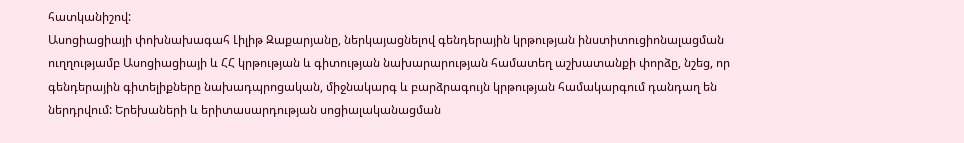հատկանիշով:
Ասոցիացիայի փոխնախագահ Լիլիթ Զաքարյանը, ներկայացնելով գենդերային կրթության ինստիտուցիոնալացման ուղղությամբ Ասոցիացիայի և ՀՀ կրթության և գիտության նախարարության համատեղ աշխատանքի փորձը, նշեց, որ գենդերային գիտելիքները նախադպրոցական, միջնակարգ և բարձրագույն կրթության համակարգում դանդաղ են ներդրվում: Երեխաների և երիտասարդության սոցիալականացման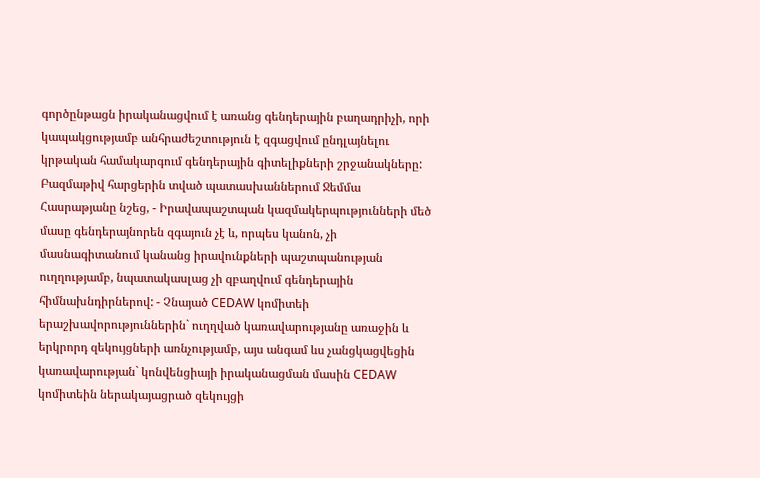գործընթացն իրականացվում է առանց գենդերային բաղադրիչի, որի կապակցությամբ անհրաժեշտություն է զգացվում ընդլայնելու կրթական համակարգում գենդերային գիտելիքների շրջանակները:
Բազմաթիվ հարցերին տված պատասխաններում Ջեմմա Հասրաթյանը նշեց, - Իրավապաշտպան կազմակերպությունների մեծ մասը գենդերայնորեն զգայուն չէ և, որպես կանոն, չի մասնագիտանում կանանց իրավունքների պաշտպանության ուղղությամբ, նպատակասլաց չի զբաղվում գենդերային հիմնախնդիրներով: - Չնայած CEDAW կոմիտեի երաշխավորություններին` ուղղված կառավարությանը առաջին և երկրորդ զեկույցների առնչությամբ, այս անգամ ևս չանցկացվեցին կառավարության` կոնվենցիայի իրականացման մասին CEDAW կոմիտեին ներակայացրած զեկույցի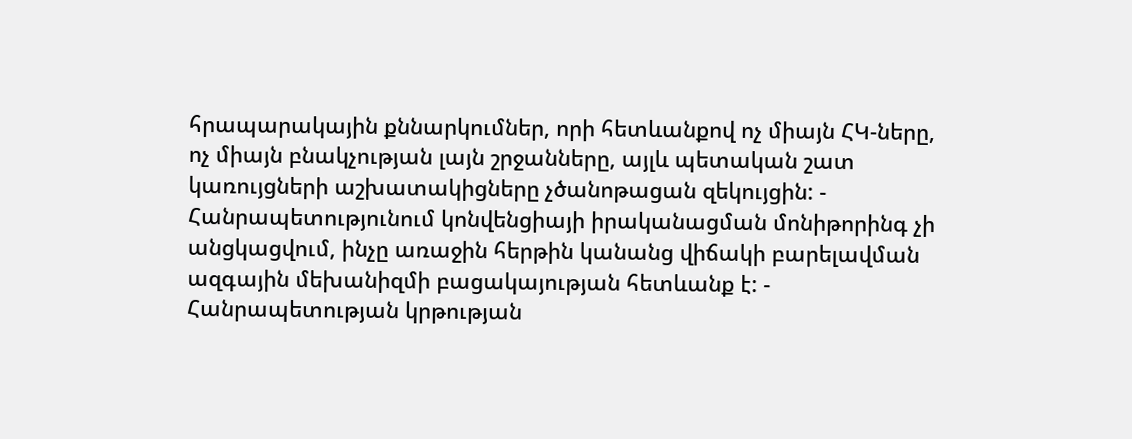հրապարակային քննարկումներ, որի հետևանքով ոչ միայն ՀԿ-ները, ոչ միայն բնակչության լայն շրջանները, այլև պետական շատ կառույցների աշխատակիցները չծանոթացան զեկույցին: - Հանրապետությունում կոնվենցիայի իրականացման մոնիթորինգ չի անցկացվում, ինչը առաջին հերթին կանանց վիճակի բարելավման ազգային մեխանիզմի բացակայության հետևանք է: - Հանրապետության կրթության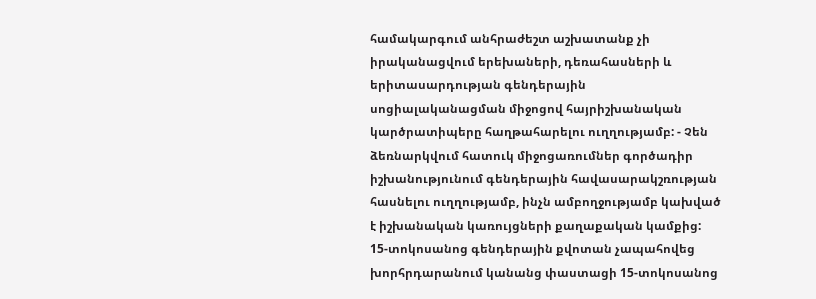համակարգում անհրաժեշտ աշխատանք չի իրականացվում երեխաների, դեռահասների և երիտասարդության գենդերային սոցիալականացման միջոցով հայրիշխանական կարծրատիպերը հաղթահարելու ուղղությամբ: - Չեն ձեռնարկվում հատուկ միջոցառումներ գործադիր իշխանությունում գենդերային հավասարակշռության հասնելու ուղղությամբ, ինչն ամբողջությամբ կախված է իշխանական կառույցների քաղաքական կամքից: 15-տոկոսանոց գենդերային քվոտան չապահովեց խորհրդարանում կանանց փաստացի 15-տոկոսանոց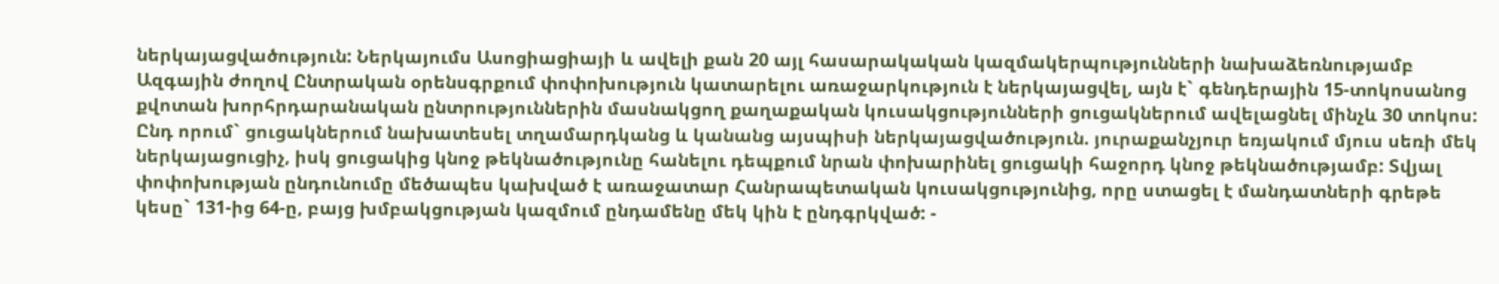ներկայացվածություն: Ներկայումս Ասոցիացիայի և ավելի քան 20 այլ հասարակական կազմակերպությունների նախաձեռնությամբ Ազգային ժողով Ընտրական օրենսգրքում փոփոխություն կատարելու առաջարկություն է ներկայացվել, այն է` գենդերային 15-տոկոսանոց քվոտան խորհրդարանական ընտրություններին մասնակցող քաղաքական կուսակցությունների ցուցակներում ավելացնել մինչև 30 տոկոս: Ընդ որում` ցուցակներում նախատեսել տղամարդկանց և կանանց այսպիսի ներկայացվածություն. յուրաքանչյուր եռյակում մյուս սեռի մեկ ներկայացուցիչ, իսկ ցուցակից կնոջ թեկնածությունը հանելու դեպքում նրան փոխարինել ցուցակի հաջորդ կնոջ թեկնածությամբ: Տվյալ փոփոխության ընդունումը մեծապես կախված է առաջատար Հանրապետական կուսակցությունից, որը ստացել է մանդատների գրեթե կեսը` 131-ից 64-ը, բայց խմբակցության կազմում ընդամենը մեկ կին է ընդգրկված: -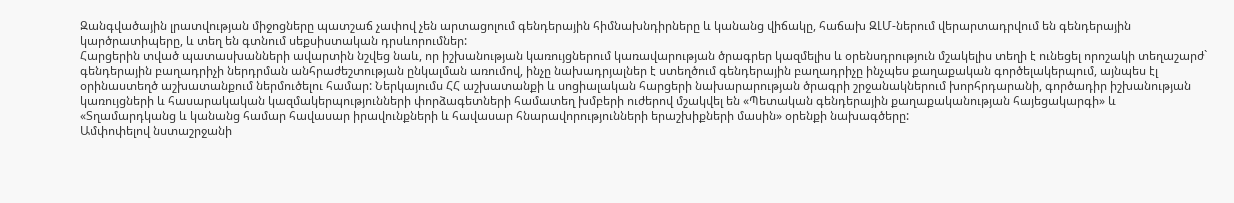Զանգվածային լրատվության միջոցները պատշաճ չափով չեն արտացոլում գենդերային հիմնախնդիրները և կանանց վիճակը, հաճախ ԶԼՄ-ներում վերարտադրվում են գենդերային կարծրատիպերը, և տեղ են գտնում սեքսիստական դրսևորումներ:
Հարցերին տված պատասխանների ավարտին նշվեց նաև, որ իշխանության կառույցներում կառավարության ծրագրեր կազմելիս և օրենսդրություն մշակելիս տեղի է ունեցել որոշակի տեղաշարժ` գենդերային բաղադրիչի ներդրման անհրաժեշտության ընկալման առումով, ինչը նախադրյալներ է ստեղծում գենդերային բաղադրիչը ինչպես քաղաքական գործելակերպում, այնպես էլ օրինաստեղծ աշխատանքում ներմուծելու համար: Ներկայումս ՀՀ աշխատանքի և սոցիալական հարցերի նախարարության ծրագրի շրջանակներում խորհրդարանի, գործադիր իշխանության կառույցների և հասարակական կազմակերպությունների փորձագետների համատեղ խմբերի ուժերով մշակվել են «Պետական գենդերային քաղաքականության հայեցակարգի» և «Տղամարդկանց և կանանց համար հավասար իրավունքների և հավասար հնարավորությունների երաշխիքների մասին» օրենքի նախագծերը:
Ամփոփելով նստաշրջանի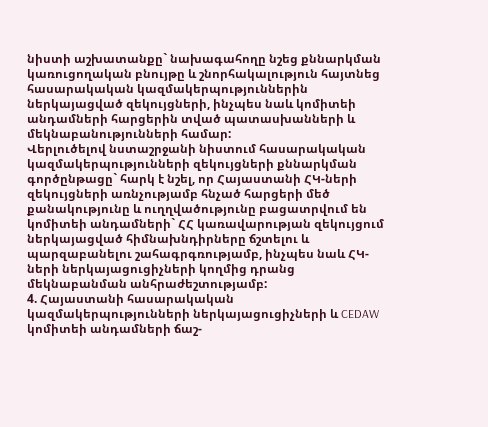նիստի աշխատանքը` նախագահողը նշեց քննարկման կառուցողական բնույթը և շնորհակալություն հայտնեց հասարակական կազմակերպություններին ներկայացված զեկույցների, ինչպես նաև կոմիտեի անդամների հարցերին տված պատասխանների և մեկնաբանությունների համար:
Վերլուծելով նստաշրջանի նիստում հասարակական կազմակերպությունների զեկույցների քննարկման գործընթացը` հարկ է նշել, որ Հայաստանի ՀԿ-ների զեկույցների առնչությամբ հնչած հարցերի մեծ քանակությունը և ուղղվածությունը բացատրվում են կոմիտեի անդամների` ՀՀ կառավարության զեկույցում ներկայացված հիմնախնդիրները ճշտելու և պարզաբանելու շահագրգռությամբ, ինչպես նաև ՀԿ-ների ներկայացուցիչների կողմից դրանց մեկնաբանման անհրաժեշտությամբ:
4. Հայաստանի հասարակական կազմակերպությունների ներկայացուցիչների և CEDAW կոմիտեի անդամների ճաշ-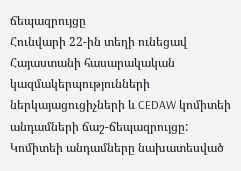ճեպազրույցը
Հունվարի 22-ին տեղի ունեցավ Հայաստանի հասարակական կազմակերպությունների ներկայացուցիչների և CEDAW կոմիտեի անդամների ճաշ-ճեպազրույցը: Կոմիտեի անդամները նախատեսված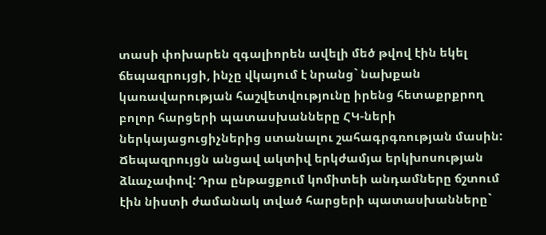տասի փոխարեն զգալիորեն ավելի մեծ թվով էին եկել ճեպազրույցի, ինչը վկայում է նրանց` նախքան կառավարության հաշվետվությունը իրենց հետաքրքրող բոլոր հարցերի պատասխանները ՀԿ-ների ներկայացուցիչներից ստանալու շահագրգռության մասին:
Ճեպազրույցն անցավ ակտիվ երկժամյա երկխոսության ձևաչափով: Դրա ընթացքում կոմիտեի անդամները ճշտում էին նիստի ժամանակ տված հարցերի պատասխանները`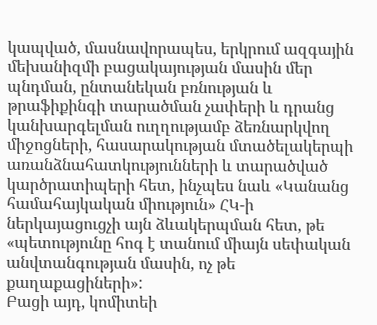կապված, մասնավորապես, երկրում ազգային մեխանիզմի բացակայության մասին մեր պնդման, ընտանեկան բռնության և թրաֆիքինգի տարածման չափերի և դրանց կանխարգելման ուղղությամբ ձեռնարկվող միջոցների, հասարակության մտածելակերպի առանձնահատկությունների և տարածված կարծրատիպերի հետ, ինչպես նաև «Կանանց համահայկական միություն» ՀԿ-ի ներկայացուցչի այն ձևակերպման հետ, թե «պետությունը հոգ է տանում միայն սեփական անվտանգության մասին, ոչ թե քաղաքացիների»:
Բացի այդ, կոմիտեի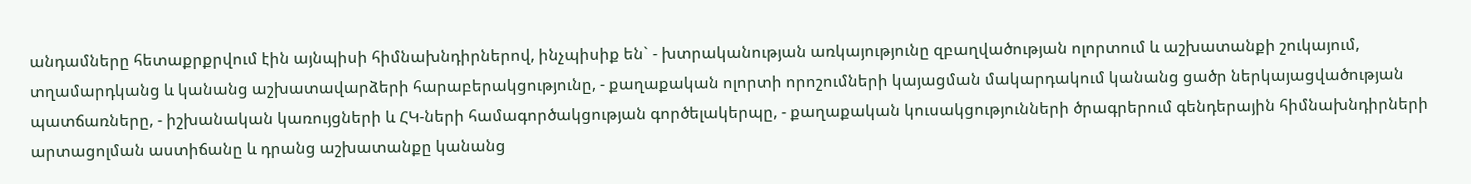անդամները հետաքրքրվում էին այնպիսի հիմնախնդիրներով, ինչպիսիք են` - խտրականության առկայությունը զբաղվածության ոլորտում և աշխատանքի շուկայում, տղամարդկանց և կանանց աշխատավարձերի հարաբերակցությունը, - քաղաքական ոլորտի որոշումների կայացման մակարդակում կանանց ցածր ներկայացվածության պատճառները, - իշխանական կառույցների և ՀԿ-ների համագործակցության գործելակերպը, - քաղաքական կուսակցությունների ծրագրերում գենդերային հիմնախնդիրների արտացոլման աստիճանը և դրանց աշխատանքը կանանց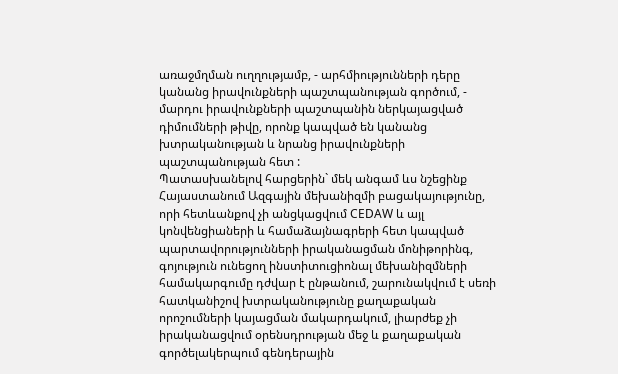առաջմղման ուղղությամբ, - արհմիությունների դերը կանանց իրավունքների պաշտպանության գործում, - մարդու իրավունքների պաշտպանին ներկայացված դիմումների թիվը, որոնք կապված են կանանց խտրականության և նրանց իրավունքների պաշտպանության հետ :
Պատասխանելով հարցերին` մեկ անգամ ևս նշեցինք Հայաստանում Ազգային մեխանիզմի բացակայությունը, որի հետևանքով չի անցկացվում CEDAW և այլ կոնվենցիաների և համաձայնագրերի հետ կապված պարտավորությունների իրականացման մոնիթորինգ, գոյություն ունեցող ինստիտուցիոնալ մեխանիզմների համակարգումը դժվար է ընթանում, շարունակվում է սեռի հատկանիշով խտրականությունը քաղաքական որոշումների կայացման մակարդակում, լիարժեք չի իրականացվում օրենսդրության մեջ և քաղաքական գործելակերպում գենդերային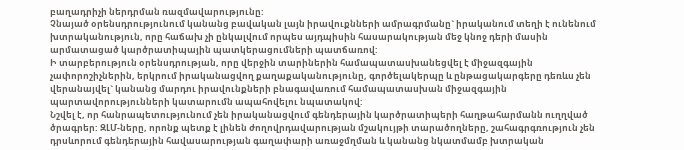բաղադրիչի ներդրման ռազմավարությունը:
Չնայած օրենսդրությունում կանանց բավական լայն իրավուքնների ամրագրմանը` իրականում տեղի է ունենում խտրականություն, որը հաճախ չի ընկալվում որպես այդպիսին հասարակության մեջ կնոջ դերի մասին արմատացած կարծրատիպային պատկերացումների պատճառով:
Ի տարբերություն օրենսդրության, որը վերջին տարիներին համապատասխանեցվել է միջազգային չափորոշիչներին, երկրում իրականացվող քաղաքականությունը, գործելակերպը և ընթացակարգերը դեռևս չեն վերանայվել` կանանց մարդու իրավունքների բնագավառում համապատասխան միջազգային պարտավորությունների կատարումն ապահովելու նպատակով:
Նշվել է, որ հանրապետությունում չեն իրականացվում գենդերային կարծրատիպերի հաղթահարմանն ուղղված ծրագրեր: ԶԼՄ-ները, որոնք պետք է լինեն ժողովրդավարության մշակույթի տարածողները, շահագրգռություն չեն դրսևորում գենդերային հավասարության գաղափարի առաջմղման և կանանց նկատմամբ խտրական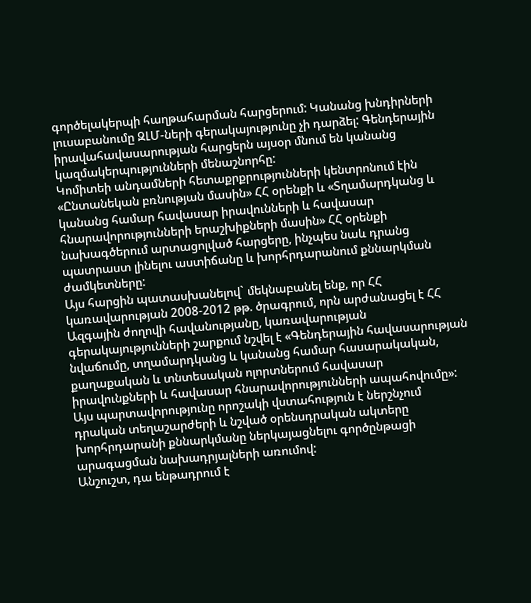գործելակերպի հաղթահարման հարցերում: Կանանց խնդիրների լուսաբանումը ԶԼՄ-ների գերակայությունը չի դարձել: Գենդերային իրավահավասարության հարցերն այսօր մնում են կանանց կազմակերպությունների մենաշնորհը:
Կոմիտեի անդամների հետաքրքրությունների կենտրոնում էին «Ընտանեկան բռնության մասին» ՀՀ օրենքի և «Տղամարդկանց և կանանց համար հավասար իրավունների և հավասար հնարավորությունների երաշխիքների մասին» ՀՀ օրենքի նախագծերում արտացոլված հարցերը, ինչպես նաև դրանց պատրաստ լինելու աստիճանը և խորհրդարանում քննարկման ժամկետները:
Այս հարցին պատասխանելով` մեկնաբանել ենք, որ ՀՀ կառավարության 2008-2012 թթ. ծրագրում, որն արժանացել է ՀՀ Ազգային ժողովի հավանությանը, կառավարության գերակայությունների շարքում նշվել է «Գենդերային հավասարության նվաճումը, տղամարդկանց և կանանց համար հասարակական, քաղաքական և տնտեսական ոլորտներում հավասար իրավունքների և հավասար հնարավորությունների ապահովումը»: Այս պարտավորությունը որոշակի վստահություն է ներշնչում դրական տեղաշարժերի և նշված օրենսդրական ակտերը խորհրդարանի քննարկմանը ներկայացնելու գործընթացի արագացման նախադրյալների առումով:
Անշուշտ, դա ենթադրում է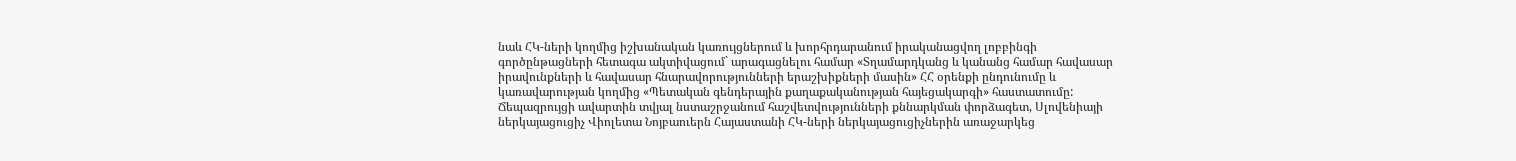նաև ՀԿ-ների կողմից իշխանական կառույցներում և խորհրդարանում իրականացվող լոբբինգի գործընթացների հետագա ակտիվացում` արագացնելու համար «Տղամարդկանց և կանանց համար հավասար իրավունքների և հավասար հնարավորությունների երաշխիքների մասին» ՀՀ օրենքի ընդունումը և կառավարության կողմից «Պետական գենդերային քաղաքականության հայեցակարգի» հաստատումը:
Ճեպազրույցի ավարտին տվյալ նստաշրջանում հաշվետվությունների քննարկման փորձագետ, Սլովենիայի ներկայացուցիչ Վիոլետա Նոյբաուերն Հայաստանի ՀԿ-ների ներկայացուցիչներին առաջարկեց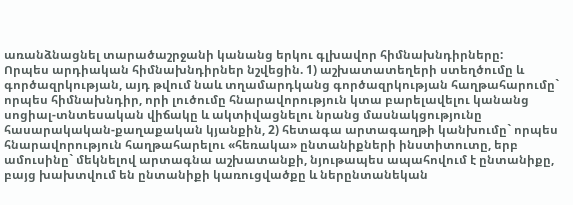առանձնացնել տարածաշրջանի կանանց երկու գլխավոր հիմնախնդիրները:
Որպես արդիական հիմնախնդիրներ նշվեցին. 1) աշխատատեղերի ստեղծումը և գործազրկության, այդ թվում նաև տղամարդկանց գործազրկության հաղթահարումը` որպես հիմնախնդիր, որի լուծումը հնարավորություն կտա բարելավելու կանանց սոցիալ-տնտեսական վիճակը և ակտիվացնելու նրանց մասնակցությունը հասարակական-քաղաքական կյանքին, 2) հետագա արտագաղթի կանխումը` որպես հնարավորություն հաղթահարելու «հեռակա» ընտանիքների ինստիտուտը, երբ ամուսինը` մեկնելով արտագնա աշխատանքի, նյութապես ապահովում է ընտանիքը, բայց խախտվում են ընտանիքի կառուցվածքը և ներընտանեկան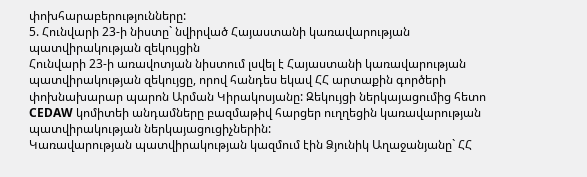փոխհարաբերությունները:
5. Հունվարի 23-ի նիստը` նվիրված Հայաստանի կառավարության պատվիրակության զեկույցին
Հունվարի 23-ի առավոտյան նիստում լսվել է Հայաստանի կառավարության պատվիրակության զեկույցը, որով հանդես եկավ ՀՀ արտաքին գործերի փոխնախարար պարոն Արման Կիրակոսյանը: Զեկույցի ներկայացումից հետո CEDAW կոմիտեի անդամները բազմաթիվ հարցեր ուղղեցին կառավարության պատվիրակության ներկայացուցիչներին:
Կառավարության պատվիրակության կազմում էին Ձյունիկ Աղաջանյանը` ՀՀ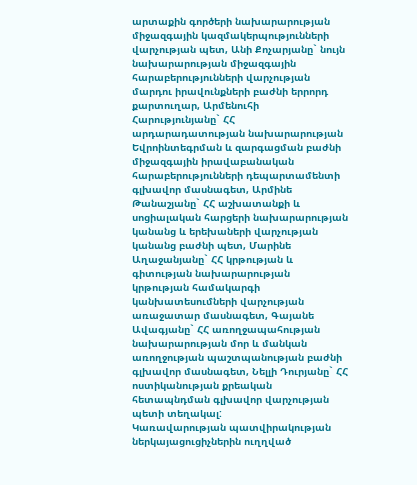արտաքին գործերի նախարարության միջազգային կազմակերպությունների վարչության պետ, Անի Քոչարյանը` նույն նախարարության միջազգային հարաբերությունների վարչության մարդու իրավունքների բաժնի երրորդ քարտուղար, Արմենուհի Հարությունյանը` ՀՀ արդարադատության նախարարության Եվրոինտեգրման և զարգացման բաժնի միջազգային իրավաբանական հարաբերությունների դեպարտամենտի գլխավոր մասնագետ, Արմինե Թանաշյանը` ՀՀ աշխատանքի և սոցիալական հարցերի նախարարության կանանց և երեխաների վարչության կանանց բաժնի պետ, Մարինե Աղաջանյանը` ՀՀ կրթության և գիտության նախարարության կրթության համակարգի կանխատեսումների վարչության առաջատար մասնագետ, Գայանե Ավագյանը` ՀՀ առողջապահության նախարարության մոր և մանկան առողջության պաշտպանության բաժնի գլխավոր մասնագետ, Նելլի Դուրյանը` ՀՀ ոստիկանության քրեական հետապնդման գլխավոր վարչության պետի տեղակալ:
Կառավարության պատվիրակության ներկայացուցիչներին ուղղված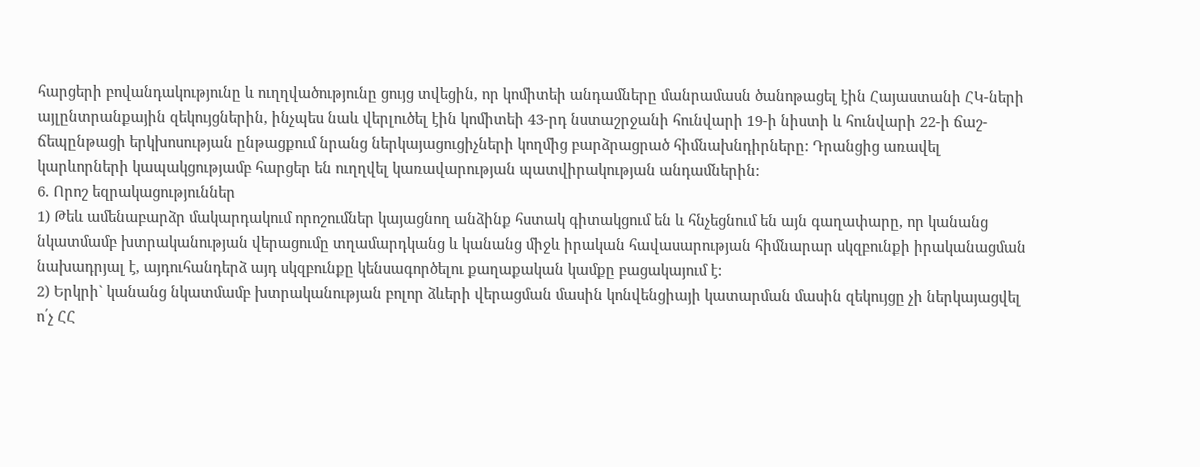հարցերի բովանդակությունը և ուղղվածությունը ցույց տվեցին, որ կոմիտեի անդամները մանրամասն ծանոթացել էին Հայաստանի ՀԿ-ների այլընտրանքային զեկույցներին, ինչպես նաև վերլուծել էին կոմիտեի 43-րդ նստաշրջանի հունվարի 19-ի նիստի և հունվարի 22-ի ճաշ-ճեպընթացի երկխոսության ընթացքում նրանց ներկայացուցիչների կողմից բարձրացրած հիմնախնդիրները: Դրանցից առավել կարևորների կապակցությամբ հարցեր են ուղղվել կառավարության պատվիրակության անդամներին:
6. Որոշ եզրակացություններ
1) Թեև ամենաբարձր մակարդակում որոշումներ կայացնող անձինք հստակ գիտակցում են և հնչեցնում են այն գաղափարը, որ կանանց նկատմամբ խտրականության վերացումը տղամարդկանց և կանանց միջև իրական հավասարության հիմնարար սկզբունքի իրականացման նախադրյալ է, այդուհանդերձ այդ սկզբունքը կենսագործելու քաղաքական կամքը բացակայում է:
2) Երկրի` կանանց նկատմամբ խտրականության բոլոր ձևերի վերացման մասին կոնվենցիայի կատարման մասին զեկույցը չի ներկայացվել ո՛չ ՀՀ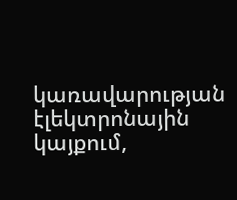կառավարության էլեկտրոնային կայքում,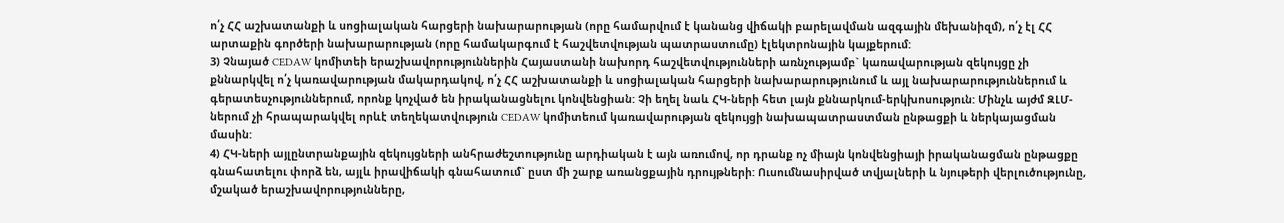ո՛չ ՀՀ աշխատանքի և սոցիալական հարցերի նախարարության (որը համարվում է կանանց վիճակի բարելավման ազգային մեխանիզմ), ո՛չ էլ ՀՀ արտաքին գործերի նախարարության (որը համակարգում է հաշվետվության պատրաստումը) էլեկտրոնային կայքերում:
3) Չնայած CEDAW կոմիտեի երաշխավորություններին Հայաստանի նախորդ հաշվետվությունների առնչությամբ` կառավարության զեկույցը չի քննարկվել ո՛չ կառավարության մակարդակով, ո՛չ ՀՀ աշխատանքի և սոցիալական հարցերի նախարարությունում և այլ նախարարություններում և գերատեսչություններում, որոնք կոչված են իրականացնելու կոնվենցիան: Չի եղել նաև ՀԿ-ների հետ լայն քննարկում-երկխոսություն: Մինչև այժմ ԶԼՄ-ներում չի հրապարակվել որևէ տեղեկատվություն CEDAW կոմիտեում կառավարության զեկույցի նախապատրաստման ընթացքի և ներկայացման մասին:
4) ՀԿ-ների այլընտրանքային զեկույցների անհրաժեշտությունը արդիական է այն առումով, որ դրանք ոչ միայն կոնվենցիայի իրականացման ընթացքը գնահատելու փորձ են, այլև իրավիճակի գնահատում` ըստ մի շարք առանցքային դրույթների: Ուսումնասիրված տվյալների և նյութերի վերլուծությունը, մշակած երաշխավորությունները,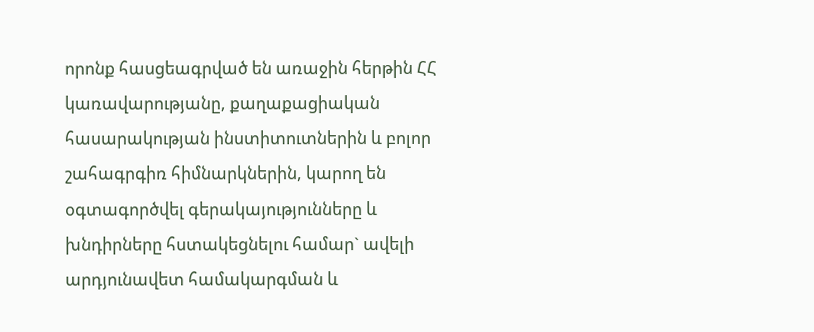որոնք հասցեագրված են առաջին հերթին ՀՀ կառավարությանը, քաղաքացիական հասարակության ինստիտուտներին և բոլոր շահագրգիռ հիմնարկներին, կարող են օգտագործվել գերակայությունները և խնդիրները հստակեցնելու համար` ավելի արդյունավետ համակարգման և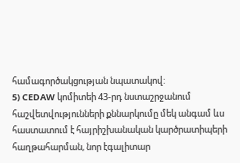համագործակցության նպատակով:
5) CEDAW կոմիտեի 43-րդ նստաշրջանում հաշվետվությունների քննարկումը մեկ անգամ ևս հաստատում է հայրիշխանական կարծրատիպերի հաղթահարման, նոր էգալիտար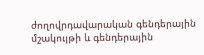ժողովրդավարական գենդերային մշակույթի և գենդերային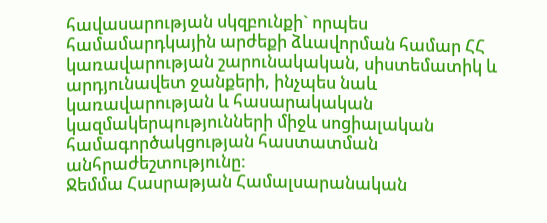հավասարության սկզբունքի` որպես համամարդկային արժեքի ձևավորման համար ՀՀ կառավարության շարունակական, սիստեմատիկ և արդյունավետ ջանքերի, ինչպես նաև կառավարության և հասարակական կազմակերպությունների միջև սոցիալական համագործակցության հաստատման անհրաժեշտությունը:
Ջեմմա Հասրաթյան Համալսարանական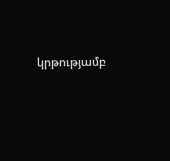կրթությամբ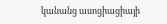կանանց ասոցիացիայի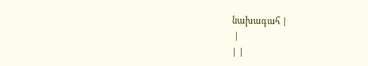նախագահ |
 |
| |